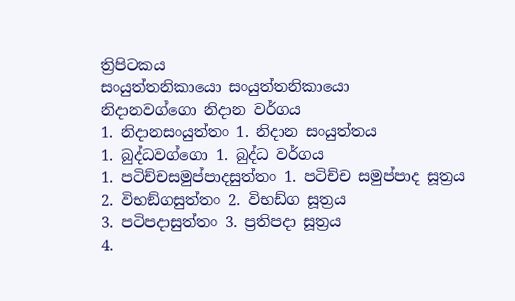ත්‍රිපිටකය
සංයුත්තනිකායො සංයුත්තනිකායො
නිදානවග්ගො නිදාන වර්ගය
1. නිදානසංයුත්තං 1. නිදාන සංයුත්තය
1. බුද්ධවග්ගො 1. බුද්ධ වර්ගය
1. පටිච්චසමුප්පාදසුත්තං 1. පටිච්ච සමුප්පාද සූත්‍රය
2. විභඞ්ගසුත්තං 2. විභඩ්ග සූත්‍රය
3. පටිපදාසුත්තං 3. ප්‍රතිපදා සූත්‍රය
4.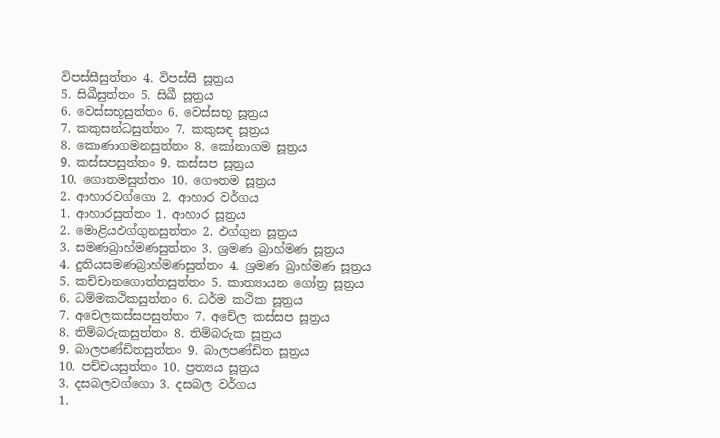විපස්සීසුත්තං 4. විපස්සී සූත්‍රය
5. සිඛීසුත්තං 5. සිඛී සූත්‍රය
6. වෙස්සභූසුත්තං 6. වෙස්සභූ සූත්‍රය
7. කකුසන්ධසුත්තං 7. කකුසඳ සූත්‍රය
8. කොණාගමනසුත්තං 8. කෝනාගම සූත්‍රය
9. කස්සපසුත්තං 9. කස්සප සූත්‍රය
10. ගොතමසුත්තං 10. ගෞතම සූත්‍රය
2. ආහාරවග්ගො 2. ආහාර වර්ගය
1. ආහාරසුත්තං 1. ආහාර සූත්‍රය
2. මොළියඵග්ගුනසුත්තං 2. ඵග්ගුන සූත්‍රය
3. සමණබ්‍රාහ්මණසුත්තං 3. ශ්‍රමණ බ්‍රාහ්මණ සූත්‍රය
4. දුතියසමණබ්‍රාහ්මණසුත්තං 4. ශ්‍රමණ බ්‍රාහ්මණ සූත්‍රය
5. කච්චානගොත්තසුත්තං 5. කාත්‍යායන ගෝත්‍ර සූත්‍රය
6. ධම්මකථිකසුත්තං 6. ධර්ම කථික සූත්‍රය
7. අචෙලකස්සපසුත්තං 7. අචේල කස්සප සූත්‍රය
8. තිම්බරුකසුත්තං 8. තිම්බරුක සූත්‍රය
9. බාලපණ්ඩිතසුත්තං 9. බාලපණ්ඩිත සූත්‍රය
10. පච්චයසුත්තං 10. ප්‍රත්‍යය සූත්‍රය
3. දසබලවග්ගො 3. දසබල වර්ගය
1.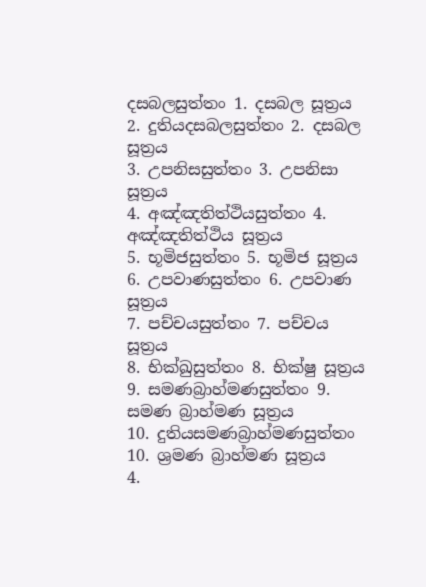දසබලසුත්තං 1. දසබල සූත්‍රය
2. දුතියදසබලසුත්තං 2. දසබල සූත්‍රය
3. උපනිසසුත්තං 3. උපනිසා සූත්‍රය
4. අඤ්ඤතිත්ථියසුත්තං 4. අඤ්ඤතිත්ථිය සූත්‍රය
5. භූමිජසුත්තං 5. භූමිජ සූත්‍රය
6. උපවාණසුත්තං 6. උපවාණ සූත්‍රය
7. පච්චයසුත්තං 7. පච්චය සූත්‍රය
8. භික්ඛුසුත්තං 8. භික්ෂු සූත්‍රය
9. සමණබ්‍රාහ්මණසුත්තං 9. සමණ බ්‍රාහ්මණ සූත්‍රය
10. දුතියසමණබ්‍රාහ්මණසුත්තං 10. ශ්‍රමණ බ්‍රාහ්මණ සූත්‍රය
4.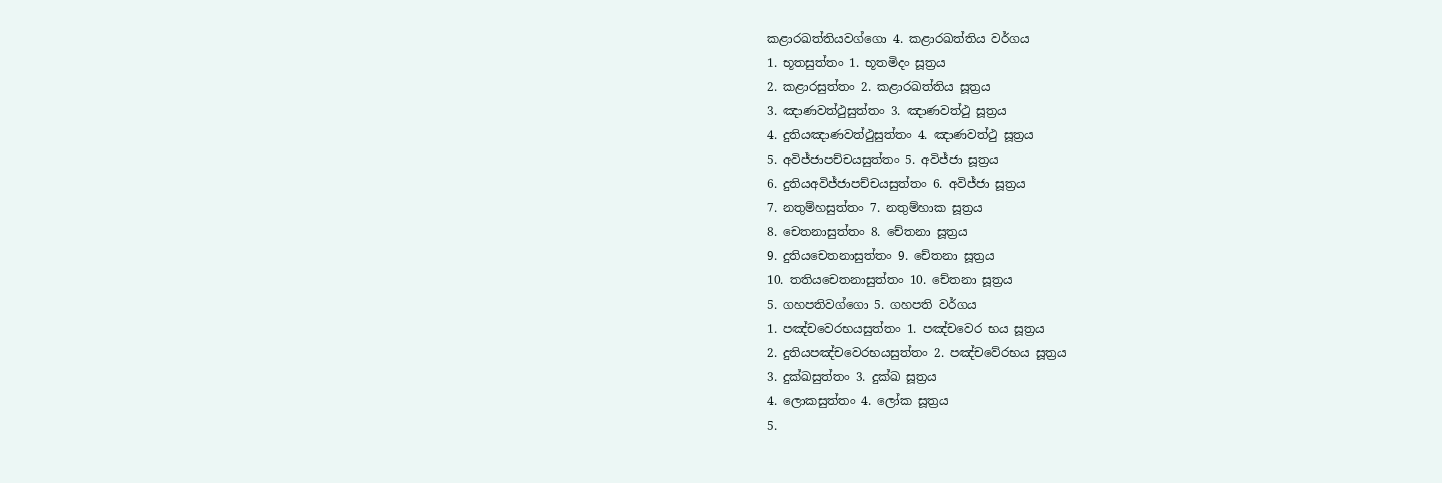කළාරඛත්තියවග්ගො 4. කළාරඛත්තිය වර්ගය
1. භූතසුත්තං 1. භූතමිදං සූත්‍රය
2. කළාරසුත්තං 2. කළාරඛත්තිය සූත්‍රය
3. ඤාණවත්ථුසුත්තං 3. ඤාණවත්ථු සූත්‍රය
4. දුතියඤාණවත්ථුසුත්තං 4. ඤාණවත්ථු සූත්‍රය
5. අවිජ්ජාපච්චයසුත්තං 5. අවිජ්ජා සූත්‍රය
6. දුතියඅවිජ්ජාපච්චයසුත්තං 6. අවිජ්ජා සූත්‍රය
7. නතුම්හසුත්තං 7. නතුම්හාක සූත්‍රය
8. චෙතනාසුත්තං 8. චේතනා සූත්‍රය
9. දුතියචෙතනාසුත්තං 9. චේතනා සූත්‍රය
10. තතියචෙතනාසුත්තං 10. චේතනා සූත්‍රය
5. ගහපතිවග්ගො 5. ගහපති වර්ගය
1. පඤ්චවෙරභයසුත්තං 1. පඤ්චවෙර භය සූත්‍රය
2. දුතියපඤ්චවෙරභයසුත්තං 2. පඤ්චවේරභය සූත්‍රය
3. දුක්ඛසුත්තං 3. දුක්ඛ සූත්‍රය
4. ලොකසුත්තං 4. ලෝක සූත්‍රය
5.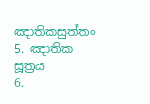ඤාතිකසුත්තං 5. ඤාතික සූත්‍රය
6.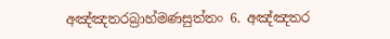අඤ්ඤතරබ්‍රාහ්මණසුත්තං 6. අඤ්ඤතර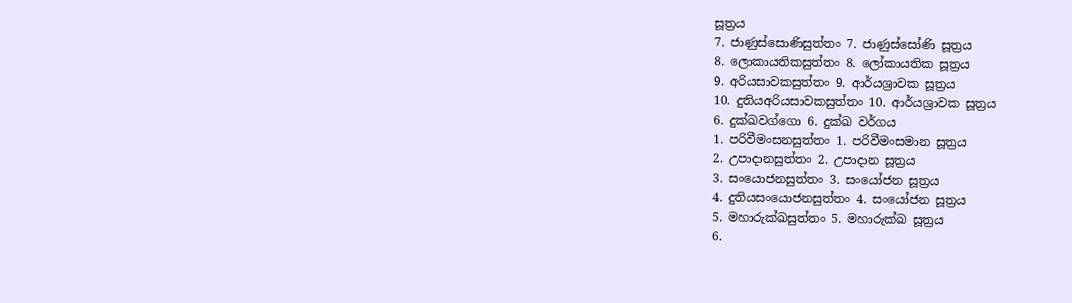සූත්‍රය
7. ජාණුස්සොණිසුත්තං 7. ජාණුස්සෝණි සූත්‍රය
8. ලොකායතිකසුත්තං 8. ලෝකායතික සූත්‍රය
9. අරියසාවකසුත්තං 9. ආර්යශ්‍රාවක සූත්‍රය
10. දුතියඅරියසාවකසුත්තං 10. ආර්යශ්‍රාවක සූත්‍රය
6. දුක්ඛවග්ගො 6. දුක්ඛ වර්ගය
1. පරිවීමංසනසුත්තං 1. පරිවීමංසමාන සූත්‍රය
2. උපාදානසුත්තං 2. උපාදාන සූත්‍රය
3. සංයොජනසුත්තං 3. සංයෝජන සූත්‍රය
4. දුතියසංයොජනසුත්තං 4. සංයෝජන සූත්‍රය
5. මහාරුක්ඛසුත්තං 5. මහාරුක්ඛ සූත්‍රය
6.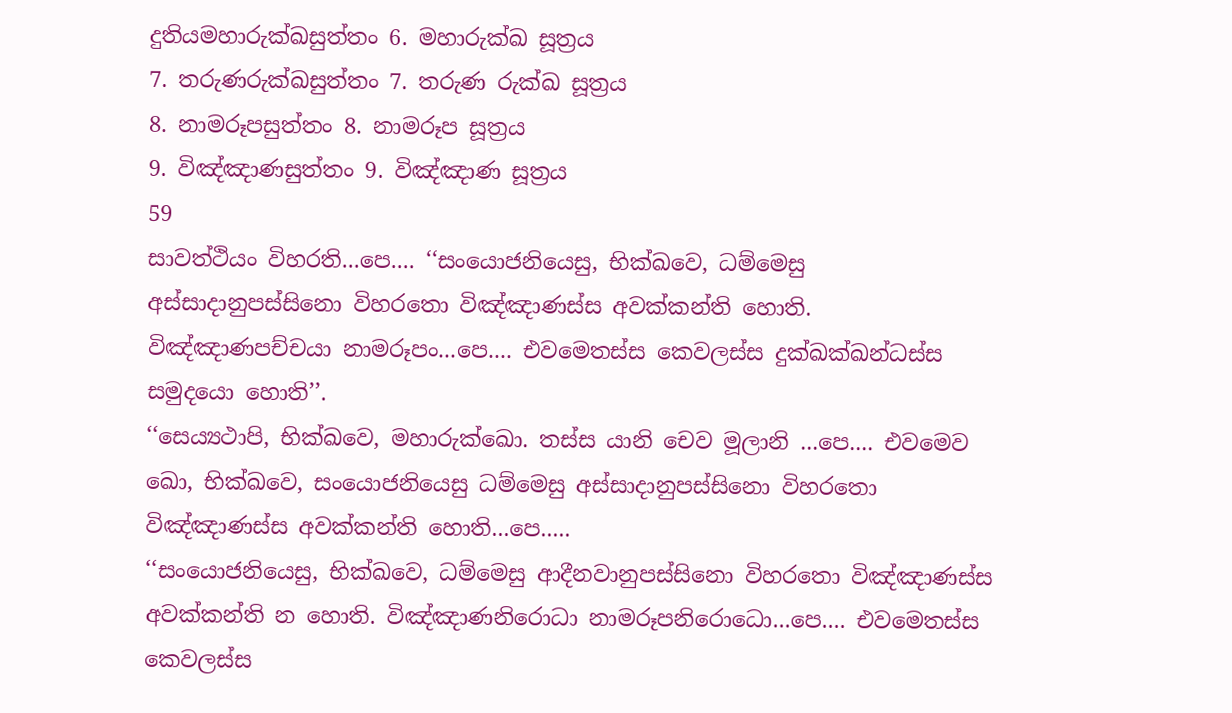දුතියමහාරුක්ඛසුත්තං 6. මහාරුක්ඛ සූත්‍රය
7. තරුණරුක්ඛසුත්තං 7. තරුණ රුක්ඛ සූත්‍රය
8. නාමරූපසුත්තං 8. නාමරූප සූත්‍රය
9. විඤ්ඤාණසුත්තං 9. විඤ්ඤාණ සූත්‍රය
59
සාවත්ථියං විහරති...පෙ.... ‘‘සංයොජනියෙසු, භික්ඛවෙ, ධම්මෙසු අස්සාදානුපස්සිනො විහරතො විඤ්ඤාණස්ස අවක්කන්ති හොති. විඤ්ඤාණපච්චයා නාමරූපං...පෙ.... එවමෙතස්ස කෙවලස්ස දුක්ඛක්ඛන්ධස්ස සමුදයො හොති’’.
‘‘සෙය්‍යථාපි, භික්ඛවෙ, මහාරුක්ඛො. තස්ස යානි චෙව මූලානි ...පෙ.... එවමෙව ඛො, භික්ඛවෙ, සංයොජනියෙසු ධම්මෙසු අස්සාදානුපස්සිනො විහරතො විඤ්ඤාණස්ස අවක්කන්ති හොති...පෙ.....
‘‘සංයොජනියෙසු, භික්ඛවෙ, ධම්මෙසු ආදීනවානුපස්සිනො විහරතො විඤ්ඤාණස්ස අවක්කන්ති න හොති. විඤ්ඤාණනිරොධා නාමරූපනිරොධො...පෙ.... එවමෙතස්ස කෙවලස්ස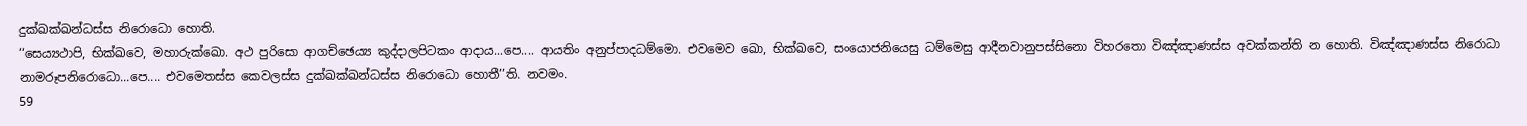දුක්ඛක්ඛන්ධස්ස නිරොධො හොති.
‘‘සෙය්‍යථාපි, භික්ඛවෙ, මහාරුක්ඛො. අථ පුරිසො ආගච්ඡෙය්‍ය කුද්දාලපිටකං ආදාය...පෙ.... ආයතිං අනුප්පාදධම්මො. එවමෙව ඛො, භික්ඛවෙ, සංයොජනියෙසු ධම්මෙසු ආදීනවානුපස්සිනො විහරතො විඤ්ඤාණස්ස අවක්කන්ති න හොති. විඤ්ඤාණස්ස නිරොධා නාමරූපනිරොධො...පෙ.... එවමෙතස්ස කෙවලස්ස දුක්ඛක්ඛන්ධස්ස නිරොධො හොතී’’ති. නවමං.
59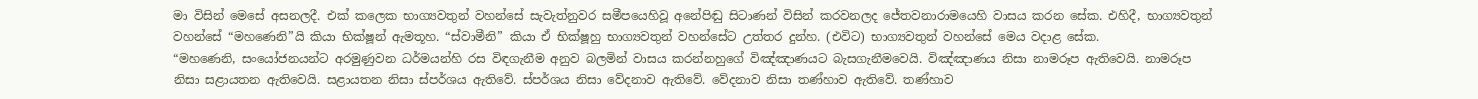මා විසින් මෙසේ අසනලදී. එක් කලෙක භාග්‍යවතුන් වහන්සේ සැවැත්නුවර සමීපයෙහිවූ අනේපිඬු සිටාණන් විසින් කරවනලද ජේතවනාරාමයෙහි වාසය කරන සේක. එහිදී, භාග්‍යවතුන් වහන්සේ “මහණෙනි”යි කියා භික්ෂූන් ඇමතූහ. “ස්වාමීනි” කියා ඒ භික්ෂූහු භාග්‍යවතුන් වහන්සේට උත්තර දුන්හ. (එවිට) භාග්‍යවතුන් වහන්සේ මෙය වදාළ සේක.
“මහණෙනි, සංයෝජනයන්ට අරමුණුවන ධර්මයන්හි රස විඳගැනීම අනුව බලමින් වාසය කරන්නහුගේ විඤ්ඤාණයට බැසගැනීමවෙයි. විඤ්ඤාණය නිසා නාමරූප ඇතිවෙයි. නාමරූප නිසා සළායතන ඇතිවෙයි. සළායතන නිසා ස්පර්ශය ඇතිවේ. ස්පර්ශය නිසා වේදනාව ඇතිවේ. වේදනාව නිසා තණ්හාව ඇතිවේ. තණ්හාව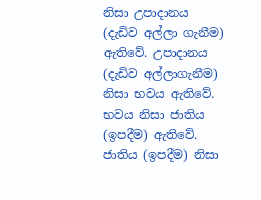නිසා උපාදානය (දැඩිව අල්ලා ගැනීම) ඇතිවේ. උපාදානය (දැඩිව අල්ලාගැනීම) නිසා භවය ඇතිවේ. භවය නිසා ජාතිය (ඉපදීම) ඇතිවේ. ජාතිය (ඉපදීම) නිසා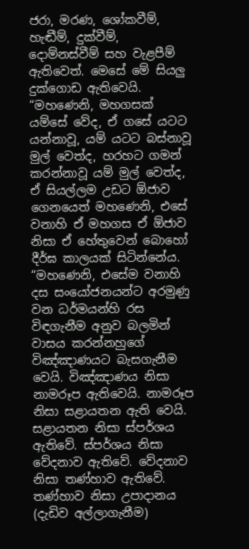ජරා, මරණ, ශෝකවීම්, හැඬීම්, දුක්වීම්, දොම්නස්වීම් සහ වැළපීම් ඇතිවෙත්. මෙසේ මේ සියලු දුක්ගොඩ ඇතිවෙයි.
“මහණෙනි, මහගසක් යම්සේ වේද, ඒ ගසේ යටට යන්නාවූ, යම් යටට බස්නාවූ මුල් වෙත්ද, හරහට ගමන් කරන්නාවූ යම් මුල් වෙත්ද, ඒ සියල්ලම උඩට ඕජාව ගෙනයෙත් මහණෙනි, එසේ වනාහි ඒ මහගස ඒ ඕජාව නිසා ඒ හේතුවෙන් බොහෝ දීර්ඝ කාලයක් සිටින්නේය.
“මහණෙනි, එසේම වනාහි දස සංයෝජනයන්ට අරමුණු වන ධර්මයන්හි රස විඳගැනීම අනුව බලමින් වාසය කරන්නහුගේ විඤ්ඤාණයට බැසගැනීම වෙයි. විඤ්ඤාණය නිසා නාමරූප ඇතිවෙයි. නාමරූප නිසා සළායතන ඇති වෙයි. සළායතන නිසා ස්පර්ශය ඇතිවේ. ස්පර්ශය නිසා වේදනාව ඇතිවේ. වේදනාව නිසා තණ්හාව ඇතිවේ. තණ්හාව නිසා උපාදානය (දැඩිව අල්ලාගැනීම)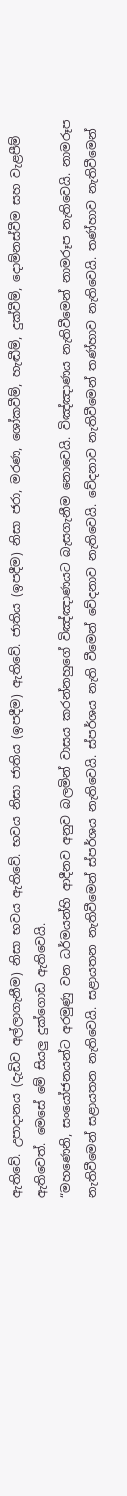ඇතිවේ. උපාදානය (දැඩිව අල්ලාගැනීම) නිසා භවය ඇතිවේ. භවය නිසා ජාතිය (ඉපදීම) ඇතිවේ. ජාතිය (ඉපදීම) නිසා ජරා, මරණ, ශෝකවීම්, හැඬීම්, දුක්වීම්, දොම්නස්වීම සහ වැළපීම් ඇතිවෙත්. මෙසේ මේ සියලු දුක්ගොඩ ඇතිවෙයි.
“මහණෙනි, සංයෝජනයන්ට අරමුණු වන ධර්මයන්හි ආදීනව අනුව බලමින් වාසය කරන්නහුගේ විඤ්ඤාණයට බැසගැනීම නොවෙයි. විඤ්ඤාණය නැතිවීමෙන් නාමරූප නැතිවෙයි. නාමරූප නැතිවීමෙන් සළායතන නැතිවෙයි. සළායතන නැතිවීමෙන් ස්පර්ශය නැතිවෙයි. ස්පර්ශය නැති වීමෙන් වේදනාව නැතිවෙයි. වේදනාව නැතිවීමෙන් තණ්හාව නැතිවෙයි. තණ්හාව නැතිවීමෙන්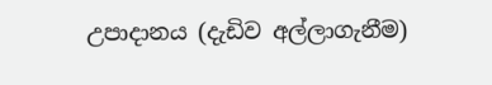උපාදානය (දැඩිව අල්ලාගැනීම)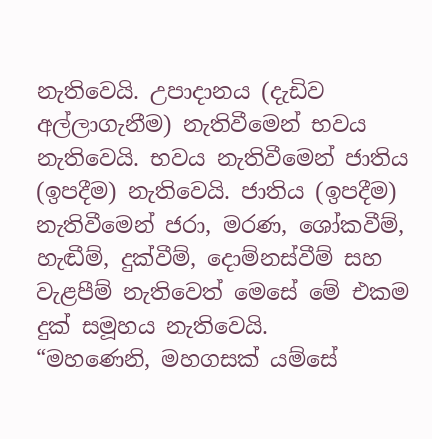නැතිවෙයි. උපාදානය (දැඩිව අල්ලාගැනීම) නැතිවීමෙන් භවය නැතිවෙයි. භවය නැතිවීමෙන් ජාතිය (ඉපදීම) නැතිවෙයි. ජාතිය (ඉපදීම) නැතිවීමෙන් ජරා, මරණ, ශෝකවීම්, හැඬීම්, දුක්වීම්, දොම්නස්වීම් සහ වැළපීම් නැතිවෙත් මෙසේ මේ එකම දුක් සමූහය නැතිවෙයි.
“මහණෙනි, මහගසක් යම්සේ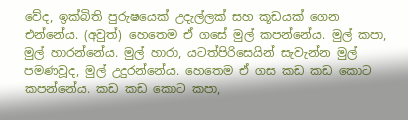වේද, ඉක්බිති පුරුෂයෙක් උදැල්ලක් සහ කූඩයක් ගෙන එන්නේය. (අවුත්) හෙතෙම ඒ ගසේ මුල් කපන්නේය. මුල් කපා, මුල් හාරන්නේය. මුල් හාරා, යටත්පිරිසෙයින් සැවැන්න මුල් පමණවූද, මුල් උදුරන්නේය. හෙතෙම ඒ ගස කඩ කඩ කොට කපන්නේය. කඩ කඩ කොට කපා,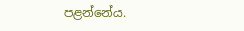පළන්නේය.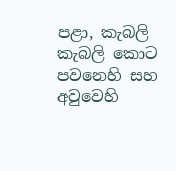පළා, කැබලි කැබලි කොට පවනෙහි සහ අවුවෙහි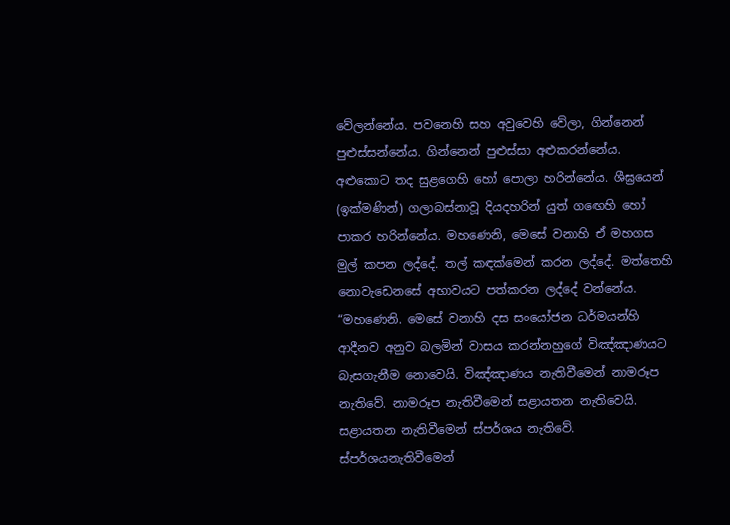වේලන්නේය. පවනෙහි සහ අවුවෙහි වේලා, ගින්නෙන් පුළුස්සන්නේය. ගින්නෙන් පුළුස්සා අළුකරන්නේය. අළුකොට තද සුළගෙහි හෝ පොලා හරින්නේය. ශීඝ්‍රයෙන් (ඉක්මණින්) ගලාබස්නාවූ දියදහරින් යුත් ගඟෙහි හෝ පාකර හරින්නේය. මහණෙනි, මෙසේ වනාහි ඒ මහගස මුල් කපන ලද්දේ. තල් කඳක්මෙන් කරන ලද්දේ. මත්තෙහි නොවැඩෙනසේ අභාවයට පත්කරන ලද්දේ වන්නේය.
“මහණෙනි. මෙසේ වනාහි දස සංයෝජන ධර්මයන්හි ආදීනව අනුව බලමින් වාසය කරන්නහුගේ විඤ්ඤාණයට බැසගැනීම නොවෙයි. විඤ්ඤාණය නැතිවීමෙන් නාමරූප නැතිවේ. නාමරූප නැතිවීමෙන් සළායතන නැතිවෙයි. සළායතන නැතිවීමෙන් ස්පර්ශය නැතිවේ. ස්පර්ශයනැතිවීමෙන්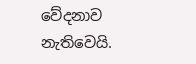වේදනාව නැතිවෙයි.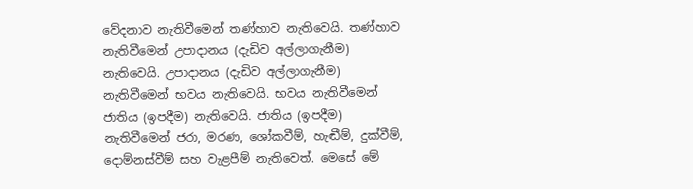වේදනාව නැතිවීමෙන් තණ්හාව නැතිවෙයි. තණ්හාව නැතිවීමෙන් උපාදානය (දැඩිව අල්ලාගැනීම) නැතිවෙයි. උපාදානය (දැඩිව අල්ලාගැනීම) නැතිවීමෙන් භවය නැතිවෙයි. භවය නැතිවීමෙන් ජාතිය (ඉපදීම) නැතිවෙයි. ජාතිය (ඉපදීම) නැතිවීමෙන් ජරා, මරණ, ශෝකවීම්, හැඬීම්, දුක්වීම්, දොම්නස්වීම් සහ වැළපීම් නැතිවෙත්. මෙසේ මේ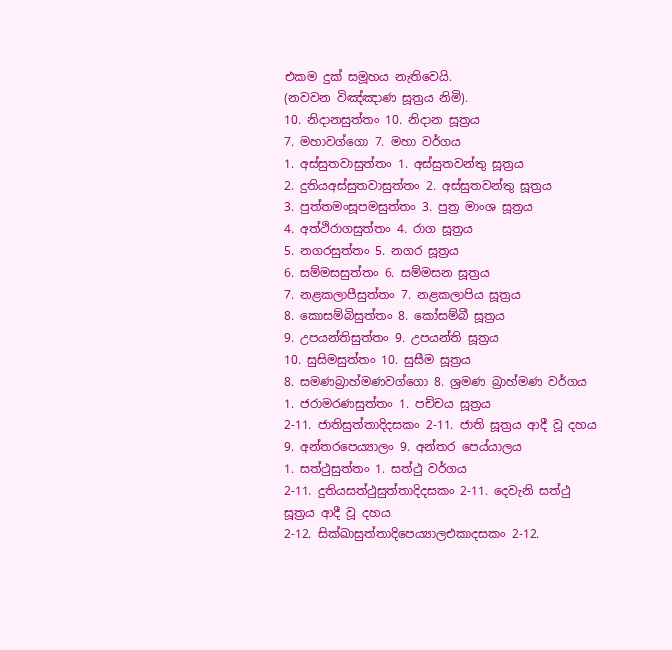එකම දුක් සමූහය නැතිවෙයි.
(නවවන විඤ්ඤාණ සූත්‍රය නිමි).
10. නිදානසුත්තං 10. නිදාන සූත්‍රය
7. මහාවග්ගො 7. මහා වර්ගය
1. අස්සුතවාසුත්තං 1. අස්සුතවන්තු සූත්‍රය
2. දුතියඅස්සුතවාසුත්තං 2. අස්සුතවන්තු සූත්‍රය
3. පුත්තමංසූපමසුත්තං 3. පුත්‍ර මාංශ සූත්‍රය
4. අත්ථිරාගසුත්තං 4. රාග සූත්‍රය
5. නගරසුත්තං 5. නගර සූත්‍රය
6. සම්මසසුත්තං 6. සම්මසන සූත්‍රය
7. නළකලාපීසුත්තං 7. නළකලාපිය සූත්‍රය
8. කොසම්බිසුත්තං 8. කෝසම්බී සූත්‍රය
9. උපයන්තිසුත්තං 9. උපයන්ති සූත්‍රය
10. සුසිමසුත්තං 10. සුසීම සූත්‍රය
8. සමණබ්‍රාහ්මණවග්ගො 8. ශ්‍රමණ බ්‍රාහ්මණ වර්ගය
1. ජරාමරණසුත්තං 1. පච්චය සූත්‍රය
2-11. ජාතිසුත්තාදිදසකං 2-11. ජාති සූත්‍රය ආදී වූ දහය
9. අන්තරපෙය්‍යාලං 9. අන්තර පෙය්යාලය
1. සත්ථුසුත්තං 1. සත්ථු වර්ගය
2-11. දුතියසත්ථුසුත්තාදිදසකං 2-11. දෙවැනි සත්ථු සූත්‍රය ආදී වූ දහය
2-12. සික්ඛාසුත්තාදිපෙය්‍යාලඑකාදසකං 2-12.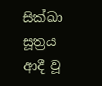සික්ඛා සූත්‍රය ආදී වූ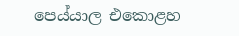පෙය්යාල එකොළහ